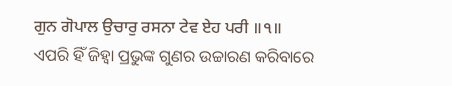ਗੁਨ ਗੋਪਾਲ ਉਚਾਰੁ ਰਸਨਾ ਟੇਵ ਏਹ ਪਰੀ ॥੧॥
ଏପରି ହିଁ ଜିହ୍ଵା ପ୍ରଭୁଙ୍କ ଗୁଣର ଉଚ୍ଚାରଣ କରିବାରେ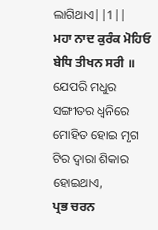ଲାଗିଥାଏ||1||
ਮਹਾ ਨਾਦ ਕੁਰੰਕ ਮੋਹਿਓ ਬੇਧਿ ਤੀਖਨ ਸਰੀ ॥
ଯେପରି ମଧୁର ସଙ୍ଗୀତର ଧ୍ୱନିରେ ମୋହିତ ହୋଇ ମୃଗ ଟିର ଦ୍ଵାରା ଶିକାର ହୋଇଥାଏ,
ਪ੍ਰਭ ਚਰਨ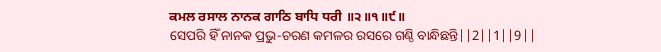ਕਮਲ ਰਸਾਲ ਨਾਨਕ ਗਾਠਿ ਬਾਧਿ ਧਰੀ ॥੨॥੧॥੯॥
ସେପରି ହିଁ ନାନକ ପ୍ରଭୁ-ଚରଣ କମଳର ରସରେ ଗଣ୍ଠି ବାନ୍ଧିଛନ୍ତି||2||1||9||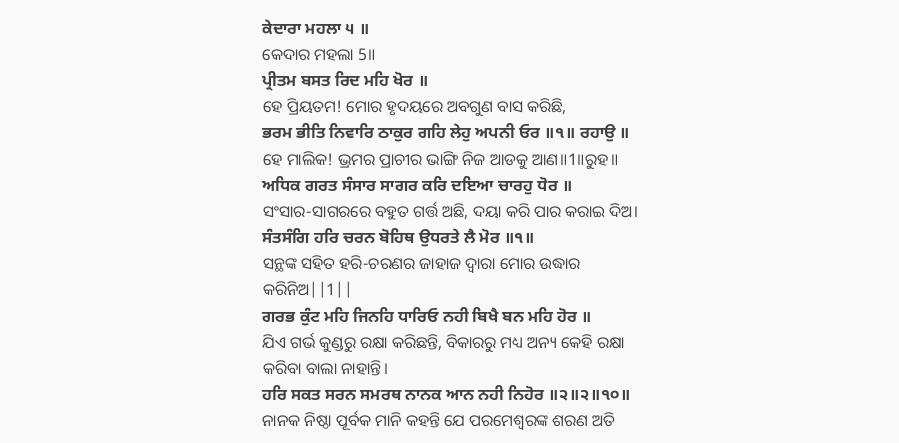ਕੇਦਾਰਾ ਮਹਲਾ ੫ ॥
କେଦାର ମହଲା 5॥
ਪ੍ਰੀਤਮ ਬਸਤ ਰਿਦ ਮਹਿ ਖੋਰ ॥
ହେ ପ୍ରିୟତମ! ମୋର ହୃଦୟରେ ଅବଗୁଣ ବାସ କରିଛି,
ਭਰਮ ਭੀਤਿ ਨਿਵਾਰਿ ਠਾਕੁਰ ਗਹਿ ਲੇਹੁ ਅਪਨੀ ਓਰ ॥੧॥ ਰਹਾਉ ॥
ହେ ମାଲିକ! ଭ୍ରମର ପ୍ରାଚୀର ଭାଙ୍ଗି ନିଜ ଆଡକୁ ଆଣ॥1॥ରୁହ॥
ਅਧਿਕ ਗਰਤ ਸੰਸਾਰ ਸਾਗਰ ਕਰਿ ਦਇਆ ਚਾਰਹੁ ਧੋਰ ॥
ସଂସାର-ସାଗରରେ ବହୁତ ଗର୍ତ୍ତ ଅଛି, ଦୟା କରି ପାର କରାଇ ଦିଅ।
ਸੰਤਸੰਗਿ ਹਰਿ ਚਰਨ ਬੋਹਿਥ ਉਧਰਤੇ ਲੈ ਮੋਰ ॥੧॥
ସନ୍ଥଙ୍କ ସହିତ ହରି-ଚରଣର ଜାହାଜ ଦ୍ଵାରା ମୋର ଉଦ୍ଧାର କରିନିଅ||1||
ਗਰਭ ਕੁੰਟ ਮਹਿ ਜਿਨਹਿ ਧਾਰਿਓ ਨਹੀ ਬਿਖੈ ਬਨ ਮਹਿ ਹੋਰ ॥
ଯିଏ ଗର୍ଭ କୁଣ୍ଡରୁ ରକ୍ଷା କରିଛନ୍ତି, ବିକାରରୁ ମଧ୍ୟ ଅନ୍ୟ କେହି ରକ୍ଷା କରିବା ବାଲା ନାହାନ୍ତି।
ਹਰਿ ਸਕਤ ਸਰਨ ਸਮਰਥ ਨਾਨਕ ਆਨ ਨਹੀ ਨਿਹੋਰ ॥੨॥੨॥੧੦॥
ନାନକ ନିଷ୍ଠା ପୂର୍ବକ ମାନି କହନ୍ତି ଯେ ପରମେଶ୍ଵରଙ୍କ ଶରଣ ଅତି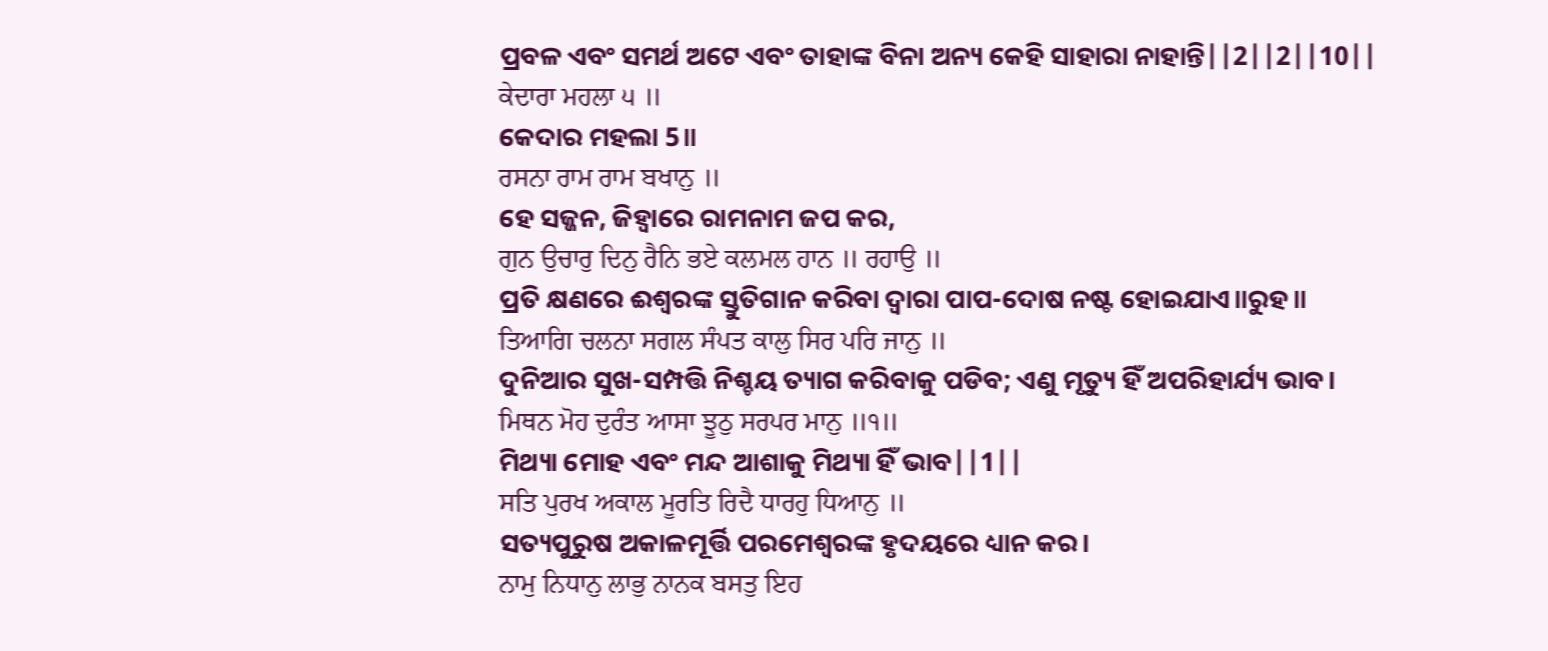ପ୍ରବଳ ଏବଂ ସମର୍ଥ ଅଟେ ଏବଂ ତାହାଙ୍କ ବିନା ଅନ୍ୟ କେହି ସାହାରା ନାହାନ୍ତି||2||2||10||
ਕੇਦਾਰਾ ਮਹਲਾ ੫ ॥
କେଦାର ମହଲା 5॥
ਰਸਨਾ ਰਾਮ ਰਾਮ ਬਖਾਨੁ ॥
ହେ ସଜ୍ଜନ, ଜିହ୍ଵାରେ ରାମନାମ ଜପ କର,
ਗੁਨ ਉਚਾਰੁ ਦਿਨੁ ਰੈਨਿ ਭਏ ਕਲਮਲ ਹਾਨ ॥ ਰਹਾਉ ॥
ପ୍ରତି କ୍ଷଣରେ ଈଶ୍ଵରଙ୍କ ସ୍ତୁତିଗାନ କରିବା ଦ୍ଵାରା ପାପ-ଦୋଷ ନଷ୍ଟ ହୋଇଯାଏ॥ରୁହ॥
ਤਿਆਗਿ ਚਲਨਾ ਸਗਲ ਸੰਪਤ ਕਾਲੁ ਸਿਰ ਪਰਿ ਜਾਨੁ ॥
ଦୁନିଆର ସୁଖ-ସମ୍ପତ୍ତି ନିଶ୍ଚୟ ତ୍ୟାଗ କରିବାକୁ ପଡିବ; ଏଣୁ ମୃତ୍ୟୁ ହିଁ ଅପରିହାର୍ଯ୍ୟ ଭାବ।
ਮਿਥਨ ਮੋਹ ਦੁਰੰਤ ਆਸਾ ਝੂਠੁ ਸਰਪਰ ਮਾਨੁ ॥੧॥
ମିଥ୍ୟା ମୋହ ଏବଂ ମନ୍ଦ ଆଶାକୁ ମିଥ୍ୟା ହିଁ ଭାବ||1||
ਸਤਿ ਪੁਰਖ ਅਕਾਲ ਮੂਰਤਿ ਰਿਦੈ ਧਾਰਹੁ ਧਿਆਨੁ ॥
ସତ୍ୟପୁରୁଷ ଅକାଳମୂର୍ତ୍ତି ପରମେଶ୍ଵରଙ୍କ ହୃଦୟରେ ଧ୍ୟାନ କର।
ਨਾਮੁ ਨਿਧਾਨੁ ਲਾਭੁ ਨਾਨਕ ਬਸਤੁ ਇਹ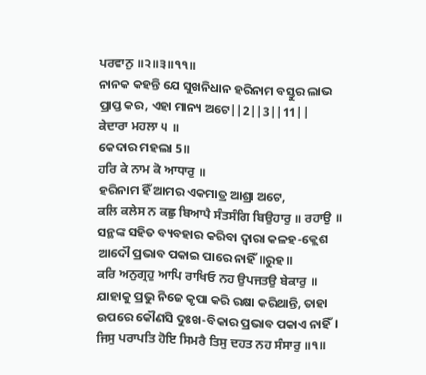ਪਰਵਾਨੁ ॥੨॥੩॥੧੧॥
ନାନକ କହନ୍ତି ଯେ ସୁଖନିଧାନ ହରିନାମ ବସ୍ତୁର ଲାଭ ପ୍ରାପ୍ତ କର, ଏହା ମାନ୍ୟ ଅଟେ||2||3||11||
ਕੇਦਾਰਾ ਮਹਲਾ ੫ ॥
କେଦାର ମହଲା 5॥
ਹਰਿ ਕੇ ਨਾਮ ਕੋ ਆਧਾਰੁ ॥
ହରିନାମ ହିଁ ଆମର ଏକମାତ୍ର ଆଶ୍ରା ଅଟେ,
ਕਲਿ ਕਲੇਸ ਨ ਕਛੁ ਬਿਆਪੈ ਸੰਤਸੰਗਿ ਬਿਉਹਾਰੁ ॥ ਰਹਾਉ ॥
ସନ୍ଥଙ୍କ ସହିତ ବ୍ୟବହାର କରିବା ଦ୍ଵାରା କଳହ-କ୍ଲେଶ ଆଦୌ ପ୍ରଭାବ ପକାଇ ପାରେ ନାହିଁ॥ରୁହ॥
ਕਰਿ ਅਨੁਗ੍ਰਹੁ ਆਪਿ ਰਾਖਿਓ ਨਹ ਉਪਜਤਉ ਬੇਕਾਰੁ ॥
ଯାହାକୁ ପ୍ରଭୁ ନିଜେ କୃପା କରି ରକ୍ଷା କରିଥାନ୍ତି, ତାହା ଉପରେ କୌଣସି ଦୁଃଖ-ବିକାର ପ୍ରଭାବ ପକାଏ ନାହିଁ।
ਜਿਸੁ ਪਰਾਪਤਿ ਹੋਇ ਸਿਮਰੈ ਤਿਸੁ ਦਹਤ ਨਹ ਸੰਸਾਰੁ ॥੧॥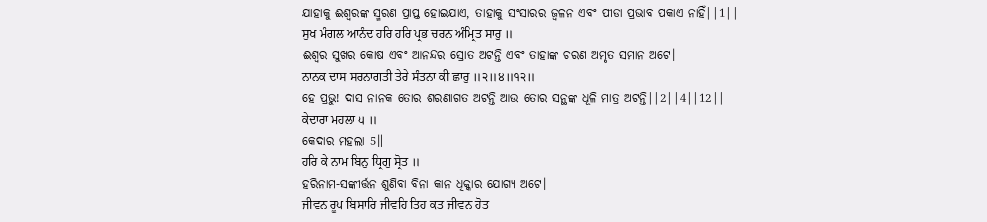ଯାହାକୁ ଈଶ୍ଵରଙ୍କ ସ୍ମରଣ ପ୍ରାପ୍ତ ହୋଇଯାଏ, ତାହାକୁ ସଂସାରର ଜ୍ଵଳନ ଏବଂ ପୀଡା ପ୍ରଭାବ ପକାଏ ନାହିଁ||1||
ਸੁਖ ਮੰਗਲ ਆਨੰਦ ਹਰਿ ਹਰਿ ਪ੍ਰਭ ਚਰਨ ਅੰਮ੍ਰਿਤ ਸਾਰੁ ॥
ଈଶ୍ଵର ସୁଖର କୋଷ ଏବଂ ଆନନ୍ଦର ସ୍ରୋତ ଅଟନ୍ତି ଏବଂ ତାହାଙ୍କ ଚରଣ ଅମୃତ ସମାନ ଅଟେ।
ਨਾਨਕ ਦਾਸ ਸਰਨਾਗਤੀ ਤੇਰੇ ਸੰਤਨਾ ਕੀ ਛਾਰੁ ॥੨॥੪॥੧੨॥
ହେ ପ୍ରଭୁ! ଦାସ ନାନକ ତୋର ଶରଣାଗତ ଅଟନ୍ତି ଆଉ ତୋର ସନ୍ଥଙ୍କ ଧୂଳି ମାତ୍ର ଅଟନ୍ତି||2||4||12||
ਕੇਦਾਰਾ ਮਹਲਾ ੫ ॥
କେଦାର ମହଲା 5॥
ਹਰਿ ਕੇ ਨਾਮ ਬਿਨੁ ਧ੍ਰਿਗੁ ਸ੍ਰੋਤ ॥
ହରିନାମ-ସଙ୍କୀର୍ତ୍ତନ ଶୁଣିବା ବିନା କାନ ଧିକ୍କାର ଯୋଗ୍ୟ ଅଟେ।
ਜੀਵਨ ਰੂਪ ਬਿਸਾਰਿ ਜੀਵਹਿ ਤਿਹ ਕਤ ਜੀਵਨ ਹੋਤ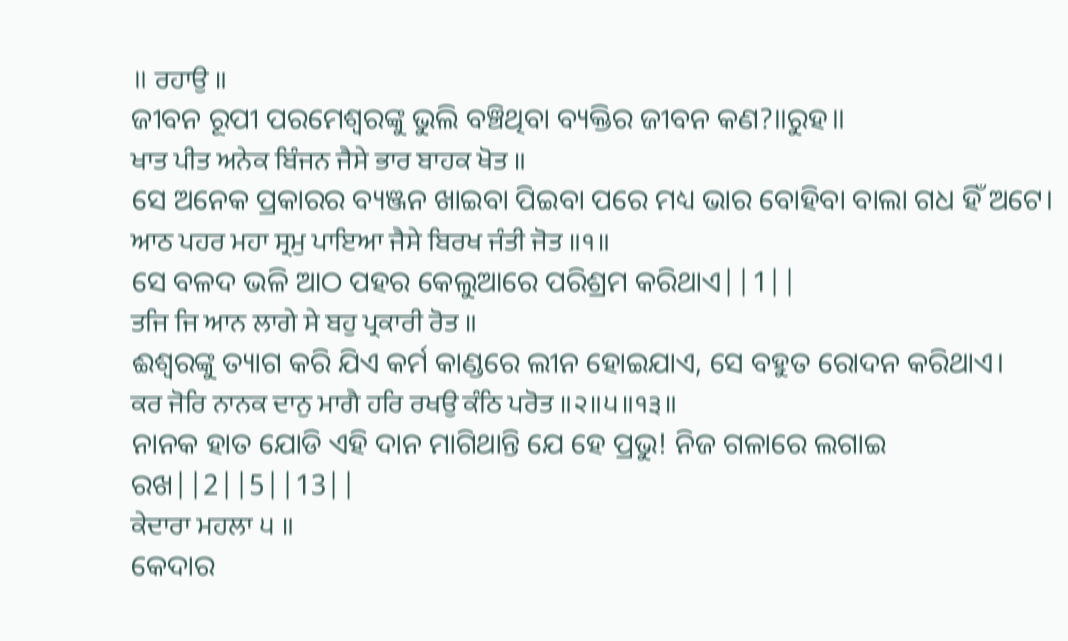॥ ਰਹਾਉ ॥
ଜୀବନ ରୂପୀ ପରମେଶ୍ଵରଙ୍କୁ ଭୁଲି ବଞ୍ଚିଥିବା ବ୍ୟକ୍ତିର ଜୀବନ କଣ?॥ରୁହ॥
ਖਾਤ ਪੀਤ ਅਨੇਕ ਬਿੰਜਨ ਜੈਸੇ ਭਾਰ ਬਾਹਕ ਖੋਤ ॥
ସେ ଅନେକ ପ୍ରକାରର ବ୍ୟଞ୍ଜନ ଖାଇବା ପିଇବା ପରେ ମଧ୍ୟ ଭାର ବୋହିବା ବାଲା ଗଧ ହିଁ ଅଟେ।
ਆਠ ਪਹਰ ਮਹਾ ਸ੍ਰਮੁ ਪਾਇਆ ਜੈਸੇ ਬਿਰਖ ਜੰਤੀ ਜੋਤ ॥੧॥
ସେ ବଳଦ ଭଳି ଆଠ ପହର କେଲୁଆରେ ପରିଶ୍ରମ କରିଥାଏ||1||
ਤਜਿ ਜਿ ਆਨ ਲਾਗੇ ਸੇ ਬਹੁ ਪ੍ਰਕਾਰੀ ਰੋਤ ॥
ଈଶ୍ଵରଙ୍କୁ ତ୍ୟାଗ କରି ଯିଏ କର୍ମ କାଣ୍ଡରେ ଲୀନ ହୋଇଯାଏ, ସେ ବହୁତ ରୋଦନ କରିଥାଏ।
ਕਰ ਜੋਰਿ ਨਾਨਕ ਦਾਨੁ ਮਾਗੈ ਹਰਿ ਰਖਉ ਕੰਠਿ ਪਰੋਤ ॥੨॥੫॥੧੩॥
ନାନକ ହାତ ଯୋଡି ଏହି ଦାନ ମାଗିଥାନ୍ତି ଯେ ହେ ପ୍ରଭୁ! ନିଜ ଗଳାରେ ଲଗାଇ ରଖ||2||5||13||
ਕੇਦਾਰਾ ਮਹਲਾ ੫ ॥
କେଦାର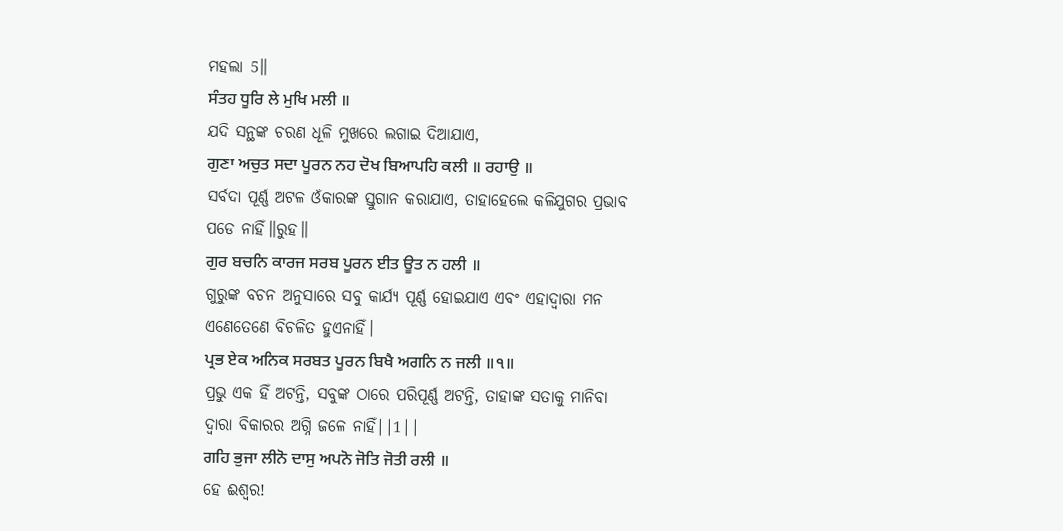ମହଲା 5॥
ਸੰਤਹ ਧੂਰਿ ਲੇ ਮੁਖਿ ਮਲੀ ॥
ଯଦି ସନ୍ଥଙ୍କ ଚରଣ ଧୂଳି ମୁଖରେ ଲଗାଇ ଦିଆଯାଏ,
ਗੁਣਾ ਅਚੁਤ ਸਦਾ ਪੂਰਨ ਨਹ ਦੋਖ ਬਿਆਪਹਿ ਕਲੀ ॥ ਰਹਾਉ ॥
ସର୍ବଦା ପୂର୍ଣ୍ଣ ଅଟଳ ଓଁକାରଙ୍କ ସ୍ତୁଗାନ କରାଯାଏ, ତାହାହେଲେ କଳିଯୁଗର ପ୍ରଭାବ ପଡେ ନାହିଁ॥ରୁହ॥
ਗੁਰ ਬਚਨਿ ਕਾਰਜ ਸਰਬ ਪੂਰਨ ਈਤ ਊਤ ਨ ਹਲੀ ॥
ଗୁରୁଙ୍କ ବଚନ ଅନୁସାରେ ସବୁ କାର୍ଯ୍ୟ ପୂର୍ଣ୍ଣ ହୋଇଯାଏ ଏବଂ ଏହାଦ୍ୱାରା ମନ ଏଣେତେଣେ ବିଚଳିତ ହୁଏନାହିଁ।
ਪ੍ਰਭ ਏਕ ਅਨਿਕ ਸਰਬਤ ਪੂਰਨ ਬਿਖੈ ਅਗਨਿ ਨ ਜਲੀ ॥੧॥
ପ୍ରଭୁ ଏକ ହିଁ ଅଟନ୍ତି, ସବୁଙ୍କ ଠାରେ ପରିପୂର୍ଣ୍ଣ ଅଟନ୍ତି, ତାହାଙ୍କ ସତାକୁ ମାନିବା ଦ୍ଵାରା ବିକାରର ଅଗ୍ନି ଜଳେ ନାହିଁ||1||
ਗਹਿ ਭੁਜਾ ਲੀਨੋ ਦਾਸੁ ਅਪਨੋ ਜੋਤਿ ਜੋਤੀ ਰਲੀ ॥
ହେ ଈଶ୍ଵର!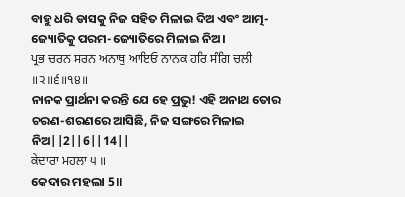ବାହୁ ଧରି ଡାସକୁ ନିଜ ସହିତ ମିଳାଇ ଦିଅ ଏବଂ ଆତ୍ମ-ଜ୍ୟୋତିକୁ ପରମ-ଜ୍ୟୋତିରେ ମିଳାଇ ନିଅ।
ਪ੍ਰਭ ਚਰਨ ਸਰਨ ਅਨਾਥੁ ਆਇਓ ਨਾਨਕ ਹਰਿ ਸੰਗਿ ਚਲੀ ॥੨॥੬॥੧੪॥
ନାନକ ପ୍ରାର୍ଥନା କରନ୍ତି ଯେ ହେ ପ୍ରଭୁ! ଏହି ଅନାଥ ତୋର ଚରଣ-ଶରଣରେ ଆସିଛି, ନିଜ ସଙ୍ଗରେ ମିଳାଇ ନିଅ||2||6||14||
ਕੇਦਾਰਾ ਮਹਲਾ ੫ ॥
କେଦାର ମହଲା 5॥